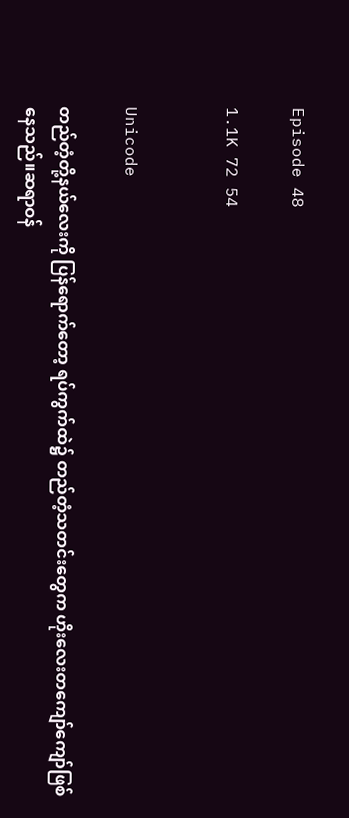Episode 48

1.1K 72 54


Unicode

တည်တံ့တို့နယ်လေးကို ပြန်ရောက်တော့ ရပ်ကွက်ထဲ၌ တည်တံ့သတင်းတွေက ဟိုးလေးတကျော်ကျော်ဖြစ်နေသည်။ဆရာဝန်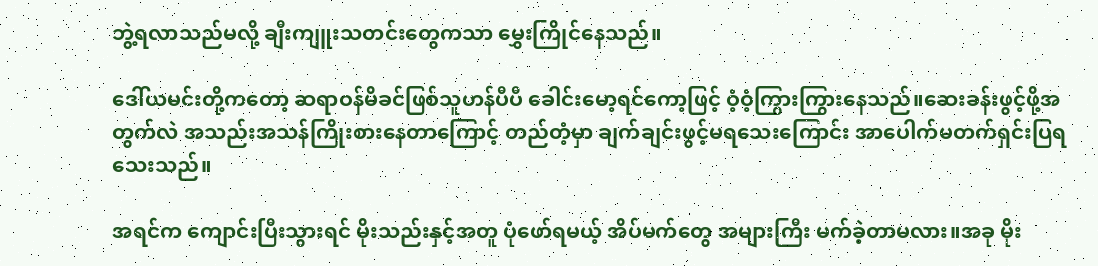ဘွဲ့ရလာသည်မလို့ ချီးကျူးသတင်းတွေကသာ မွှေးကြိုင်နေသည်။

ဒေါ်ယမင်းတို့ကတော့ ဆရာဝန်မိခင်ဖြစ်သူဟန်ပီပီ ခေါင်းမော့ရင်ကော့ဖြင့် ဝံ့ဝံ့ကြွားကြွားနေသည်။ဆေးခန်းဖွင့်ဖို့အတွက်လဲ အသည်းအသန်ကြိုးစားနေတာကြောင့် တည်တံ့မှာ ချက်ချင်းဖွင့်မရသေးကြောင်း အာပေါက်မတက်ရှင်းပြရသေးသည်။

အရင်က ကျောင်းပြီးသွားရင် မိုးသည်းနှင့်အတူ ပုံဖော်ရမယ့် အိပ်မက်တွေ အများကြီး မက်ခဲ့တာမလား။အခု မိုး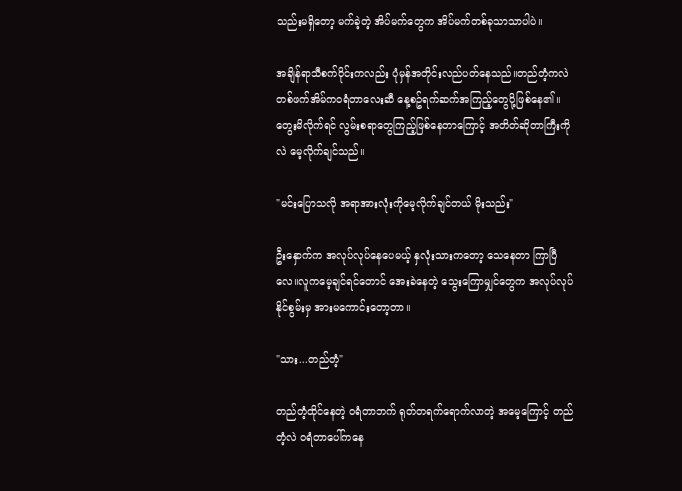သည်းမရှိတော့ မက်ခဲ့တဲ့ အိပ်မက်တွေက အိပ်မက်တစ်ခုသာသာပါပဲ။

အချိန်ရာသီစက်ဝိုင်းကလည်း ပုံမှန်အတိုင်းလည်ပတ်နေသည်။တည်တံ့ကလဲ တစ်ဖက်အိမ်ကဝရံတာလေးဆီ နေ့စဥ်ရက်ဆက်အကြည့်တွေပို့ဖြစ်နေ၏။တွေးမိလိုက်ရင် လွမ်းစရာတွေကြည့်ဖြစ်နေတာကြောင့် အတိတ်ဆိုတာကြီးကိုလဲ မေ့လိုက်ချင်သည်။

"မင်းပြောသလို အရာအားလုံးကိုမေ့လိုက်ချင်တယ် မိုးသည်း"

ဦးနှောက်က အလုပ်လုပ်နေပေမယ့် နှလုံးသားကတော့ သေနေတာ ကြာပြီလေ။လူကမေ့ချင်ရင်တောင် အေးခဲနေတဲ့ သွေးကြောမျှင်တွေက အလုပ်လုပ်နိုင်စွမ်းမှ အားမကောင်းတော့တာ။

"သား...တည်တံ့"

တည်တံ့ထိုင်နေတဲ့ ဝရံတာဘက် ရုတ်တရက်ရောက်လာတဲ့ အမေ့ကြောင့် တည်တံ့လဲ ဝရံတာပေါ်ကနေ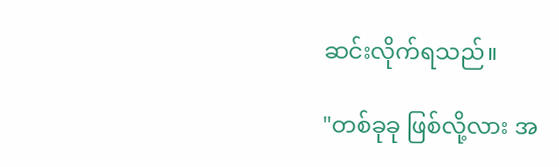ဆင်းလိုက်ရသည်။

"တစ်ခုခု ဖြစ်လို့လား အ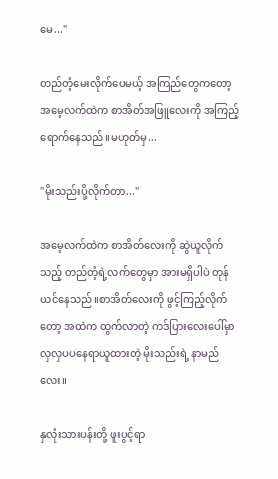မေ..."

တည်တံ့မေးလိုက်ပေမယ့် အကြည်တွေကတော့ အမေ့လက်ထဲက စာအိတ်အဖြူလေးကို အကြည့်ရောက်နေသည်။မဟုတ်မှ...

"မိုးသည်းပို့လိုက်တာ..."

အမေ့လက်ထဲက စာအိတ်လေးကို ဆွဲယူလိုက်သည့် တည်တံ့ရဲ့လက်တွေမှာ အားမရှိပါပဲ တုန်ယင်နေသည်။စာအိတ်လေးကို ဖွင့်ကြည့်လိုက်တော့ အထဲက ထွက်လာတဲ့ ကဒ်ပြားလေးပေါ်မှာ လှလှပပနေရာယူထားတဲ့ မိုးသည်းရဲ့ နာမည်လေး။

နှလုံးသားပန်းတို့ ဖူးပွင့်ရာ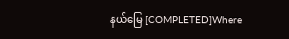နယ်မြေ [COMPLETED]Where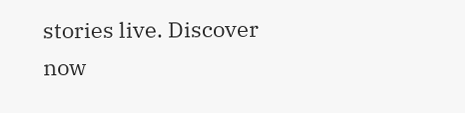stories live. Discover now